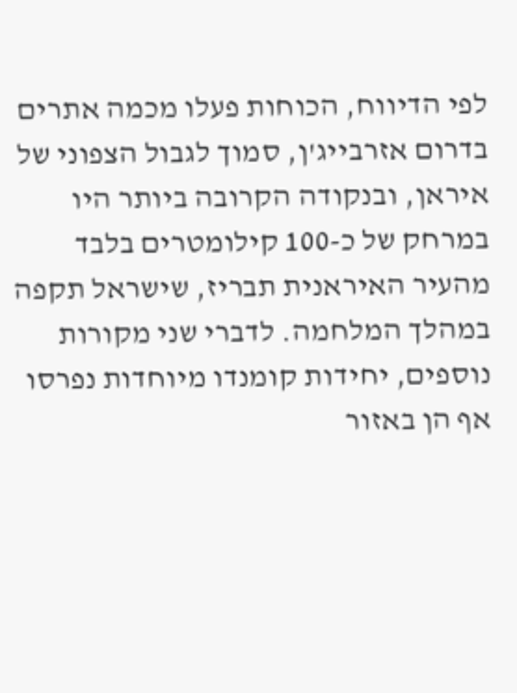לפי הדיווח, הכוחות פעלו מכמה אתרים בדרום אזרבייג'ן, סמוך לגבול הצפוני של איראן, ובנקודה הקרובה ביותר היו במרחק של כ-100 קילומטרים בלבד מהעיר האיראנית תבריז, שישראל תקפה במהלך המלחמה. לדברי שני מקורות נוספים, יחידות קומנדו מיוחדות נפרסו אף הן באזור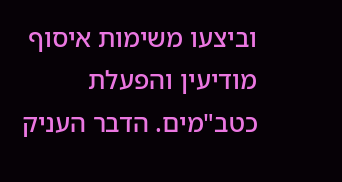וביצעו משימות איסוף מודיעין והפעלת כטב"מים. הדבר העניק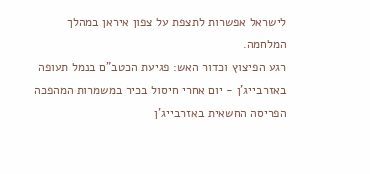לישראל אפשרות לתצפת על צפון איראן במהלך המלחמה.
רגע הפיצוץ וכדור האש: פגיעת הכטב"ם בנמל תעופה באזרבייג'ן - יום אחרי חיסול בכיר במשמרות המהפכה
הפריסה החשאית באזרבייג'ן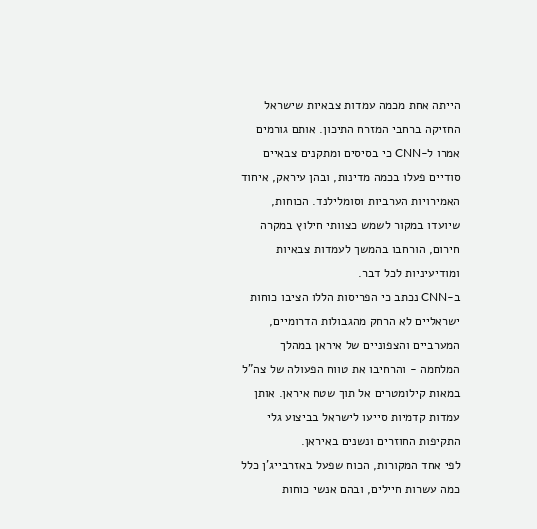הייתה אחת מכמה עמדות צבאיות שישראל החזיקה ברחבי המזרח התיכון. אותם גורמים אמרו ל-CNN כי בסיסים ומתקנים צבאיים סודיים פעלו בכמה מדינות, ובהן עיראק, איחוד האמירויות הערביות וסומלילנד. הכוחות, שיועדו במקור לשמש כצוותי חילוץ במקרה חירום, הורחבו בהמשך לעמדות צבאיות ומודיעיניות לכל דבר.
ב-CNN נכתב כי הפריסות הללו הציבו כוחות ישראליים לא הרחק מהגבולות הדרומיים, המערביים והצפוניים של איראן במהלך המלחמה - והרחיבו את טווח הפעולה של צה"ל במאות קילומטרים אל תוך שטח איראן. אותן עמדות קדמיות סייעו לישראל בביצוע גלי התקיפות החוזרים ונשנים באיראן.
לפי אחד המקורות, הכוח שפעל באזרבייג'ן כלל כמה עשרות חיילים, ובהם אנשי כוחות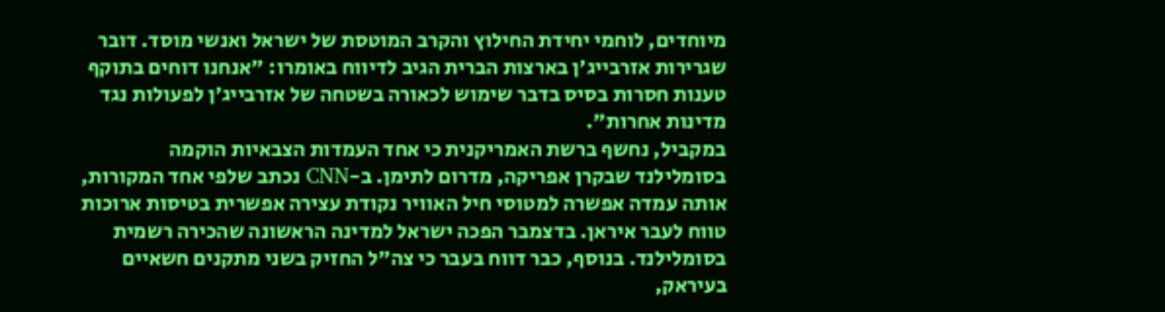מיוחדים, לוחמי יחידת החילוץ והקרב המוטסת של ישראל ואנשי מוסד. דובר שגרירות אזרבייג'ן בארצות הברית הגיב לדיווח באומרו: "אנחנו דוחים בתוקף טענות חסרות בסיס בדבר שימוש לכאורה בשטחה של אזרבייג'ן לפעולות נגד מדינות אחרות".
במקביל, נחשף ברשת האמריקנית כי אחד העמדות הצבאיות הוקמה בסומלילנד שבקרן אפריקה, מדרום לתימן. ב-CNN נכתב שלפי אחד המקורות, אותה עמדה אפשרה למטוסי חיל האוויר נקודת עצירה אפשרית בטיסות ארוכות טווח לעבר איראן. בדצמבר הפכה ישראל למדינה הראשונה שהכירה רשמית בסומלילנד. בנוסף, כבר דווח בעבר כי צה"ל החזיק בשני מתקנים חשאיים בעיראק,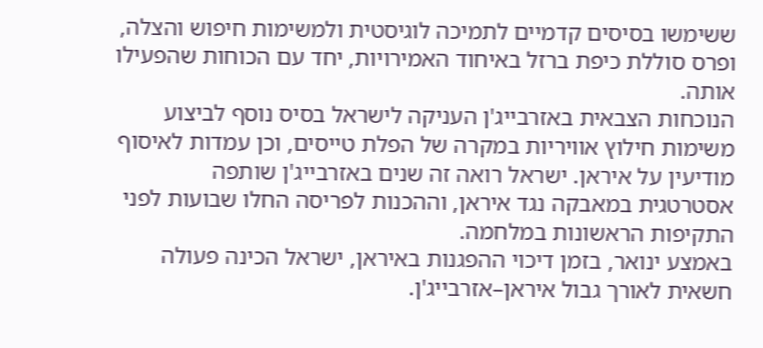ששימשו בסיסים קדמיים לתמיכה לוגיסטית ולמשימות חיפוש והצלה, ופרס סוללת כיפת ברזל באיחוד האמירויות, יחד עם הכוחות שהפעילו אותה.
הנוכחות הצבאית באזרבייג'ן העניקה לישראל בסיס נוסף לביצוע משימות חילוץ אוויריות במקרה של הפלת טייסים, וכן עמדות לאיסוף מודיעין על איראן. ישראל רואה זה שנים באזרבייג'ן שותפה אסטרטגית במאבקה נגד איראן, וההכנות לפריסה החלו שבועות לפני התקיפות הראשונות במלחמה.
באמצע ינואר, בזמן דיכוי ההפגנות באיראן, ישראל הכינה פעולה חשאית לאורך גבול איראן–אזרבייג'ן.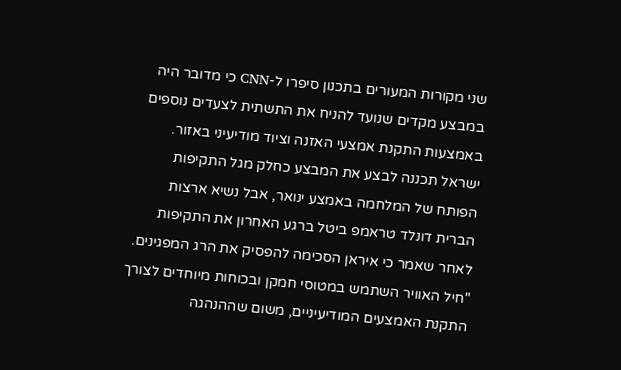שני מקורות המעורים בתכנון סיפרו ל-CNN כי מדובר היה במבצע מקדים שנועד להניח את התשתית לצעדים נוספים באמצעות התקנת אמצעי האזנה וציוד מודיעיני באזור. ישראל תכננה לבצע את המבצע כחלק מגל התקיפות הפותח של המלחמה באמצע ינואר, אבל נשיא ארצות הברית דונלד טראמפ ביטל ברגע האחרון את התקיפות לאחר שאמר כי איראן הסכימה להפסיק את הרג המפגינים.
"חיל האוויר השתמש במטוסי חמקן ובכוחות מיוחדים לצורך התקנת האמצעים המודיעיניים, משום שההנהגה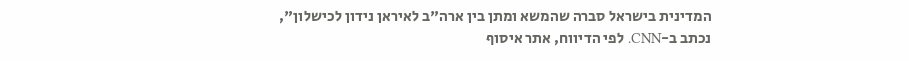המדינית בישראל סברה שהמשא ומתן בין ארה"ב לאיראן נידון לכישלון", נכתב ב-CNN. לפי הדיווח, אתר איסוף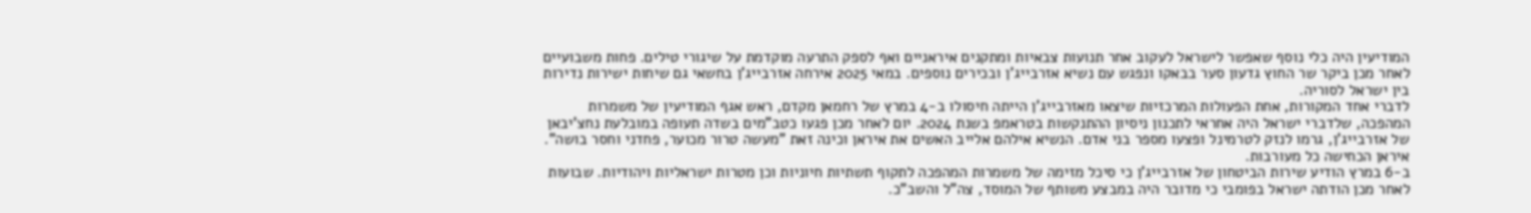המודיעין היה כלי נוסף שאפשר לישראל לעקוב אחר תנועות צבאיות ומתקנים איראניים ואף לספק התרעה מוקדמת על שיגורי טילים. פחות משבועיים לאחר מכן ביקר שר החוץ גדעון סער בבאקו ונפגש עם נשיא אזרבייג'ן ובכירים נוספים. במאי 2025 אירחה אזרבייג'ן בחשאי גם שיחות ישירות נדירות בין ישראל לסוריה.
לדברי אחד המקורות, אחת הפעולות המרכזיות שיצאו מאזרבייג'ן הייתה חיסולו ב-4 במרץ של רחמאן מקדם, ראש אגף המודיעין של משמרות המהפכה, שלדברי ישראל היה אחראי לתכנון ניסיון ההתנקשות בטראמפ בשנת 2024. יום לאחר מכן פגעו כטב"מים בשדה תעופה במובלעת נחצ'יבאן של אזרבייג'ן, גרמו לנזק לטרמינל ופצעו מספר בני אדם. הנשיא אילהם אלייב האשים את איראן וכינה זאת "מעשה טרור מכוער, פחדני וחסר בושה". איראן הכחישה כל מעורבות.
ב-6 במרץ הודיע שירות הביטחון של אזרבייג'ן כי סיכל מזימה של משמרות המהפכה לתקוף תשתיות חיוניות וכן מטרות ישראליות ויהודיות. שבועות לאחר מכן הודתה ישראל בפומבי כי מדובר היה במבצע משותף של המוסד, צה"ל והשב"כ.